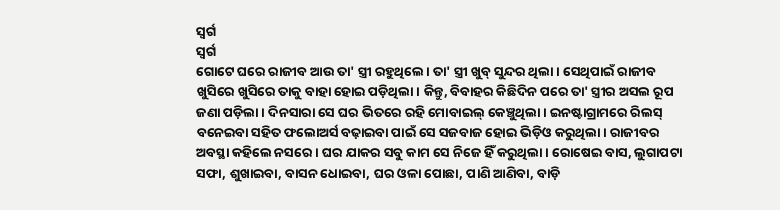ସ୍ଵର୍ଗ
ସ୍ଵର୍ଗ
ଗୋଟେ ଘରେ ରାଜୀବ ଆଉ ତା' ସ୍ତ୍ରୀ ରହୁଥିଲେ। ତା' ସ୍ତ୍ରୀ ଖୁବ୍ ସୁନ୍ଦର ଥିଲା। ସେଥିପାଇଁ ରାଜୀବ ଖୁସିରେ ଖୁସିରେ ତାକୁ ବାହା ହୋଇ ପଡ଼ିଥିଲା। କିନ୍ତୁ, ବିବାହର କିଛିଦିନ ପରେ ତା' ସ୍ତ୍ରୀର ଅସଲ ରୂପ ଜଣା ପଡ଼ିଲା। ଦିନସାରା ସେ ଘର ଭିତରେ ରହି ମୋବାଇଲ୍ କେଞ୍ଚୁଥିଲା। ଇନଷ୍ଟାଗ୍ରାମରେ ରିଲସ୍ ବନେଇବା ସହିତ ଫଲୋଅର୍ସ ବଢ଼ାଇବା ପାଇଁ ସେ ସଜବାଜ ହୋଇ ଭିଡ଼ିଓ କରୁଥିଲା। ରାଜୀବର ଅବସ୍ଥା କହିଲେ ନସରେ। ଘର ଯାକର ସବୁ କାମ ସେ ନିଜେ ହିଁ କରୁଥିଲା। ରୋଷେଇ ବାସ, ଲୁଗାପଟା ସଫା, ଶୁଖାଇବା, ବାସନ ଧୋଇବା, ଘର ଓଳା ପୋଛା, ପାଣି ଆଣିବା, ବାଡ଼ି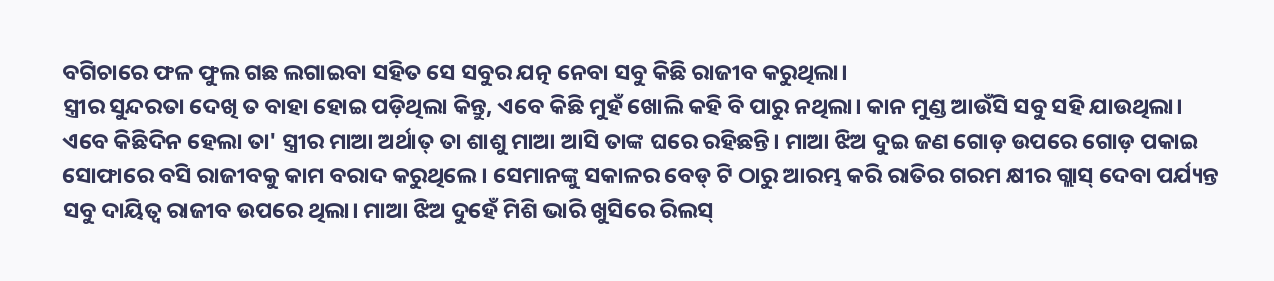ବଗିଚାରେ ଫଳ ଫୁଲ ଗଛ ଲଗାଇବା ସହିତ ସେ ସବୁର ଯତ୍ନ ନେବା ସବୁ କିଛି ରାଜୀବ କରୁଥିଲା।
ସ୍ତ୍ରୀର ସୁନ୍ଦରତା ଦେଖି ତ ବାହା ହୋଇ ପଡ଼ିଥିଲା କିନ୍ତୁ, ଏବେ କିଛି ମୁହଁ ଖୋଲି କହି ବି ପାରୁ ନଥିଲା। କାନ ମୁଣ୍ଡ ଆଉଁସି ସବୁ ସହି ଯାଉଥିଲା। ଏବେ କିଛିଦିନ ହେଲା ତା' ସ୍ତ୍ରୀର ମାଆ ଅର୍ଥାତ୍ ତା ଶାଶୁ ମାଆ ଆସି ତାଙ୍କ ଘରେ ରହିଛନ୍ତି। ମାଆ ଝିଅ ଦୁଇ ଜଣ ଗୋଡ଼ ଉପରେ ଗୋଡ଼ ପକାଇ ସୋଫାରେ ବସି ରାଜୀବକୁ କାମ ବରାଦ କରୁଥିଲେ। ସେମାନଙ୍କୁ ସକାଳର ବେଡ୍ ଟି ଠାରୁ ଆରମ୍ଭ କରି ରାତିର ଗରମ କ୍ଷୀର ଗ୍ଲାସ୍ ଦେବା ପର୍ଯ୍ୟନ୍ତ ସବୁ ଦାୟିତ୍ଵ ରାଜୀବ ଉପରେ ଥିଲା। ମାଆ ଝିଅ ଦୁହେଁ ମିଶି ଭାରି ଖୁସିରେ ରିଲସ୍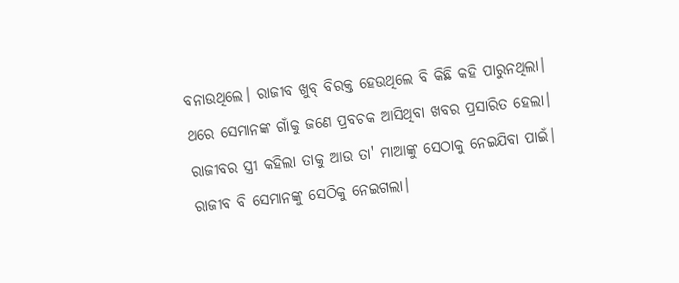ବନାଉଥିଲେ। ରାଜୀବ ଖୁବ୍ ବିରକ୍ତ ହେଉଥିଲେ ବି କିଛି କହି ପାରୁନଥିଲା।
ଥରେ ସେମାନଙ୍କ ଗାଁକୁ ଜଣେ ପ୍ରବଚକ ଆସିଥିବା ଖବର ପ୍ରସାରିତ ହେଲା। ରାଜୀବର ସ୍ତ୍ରୀ କହିଲା ତାକୁ ଆଉ ତା' ମାଆଙ୍କୁ ସେଠାକୁ ନେଇଯିବା ପାଇଁ। ରାଜୀବ ବି ସେମାନଙ୍କୁ ସେଠିକୁ ନେଇଗଲା।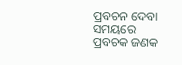ପ୍ରବଚନ ଦେବା ସମୟରେ ପ୍ରବଚକ ଜଣକ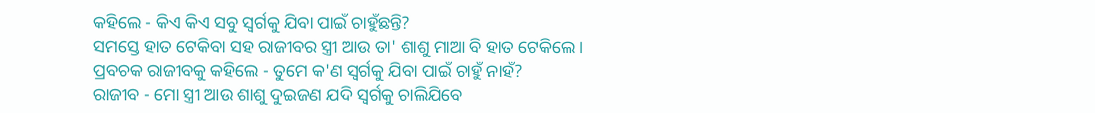କହିଲେ - କିଏ କିଏ ସବୁ ସ୍ୱର୍ଗକୁ ଯିବା ପାଇଁ ଚାହୁଁଛନ୍ତି?
ସମସ୍ତେ ହାତ ଟେକିବା ସହ ରାଜୀବର ସ୍ତ୍ରୀ ଆଉ ତା' ଶାଶୁ ମାଆ ବି ହାତ ଟେକିଲେ।
ପ୍ରବଚକ ରାଜୀବକୁ କହିଲେ - ତୁମେ କ'ଣ ସ୍ୱର୍ଗକୁ ଯିବା ପାଇଁ ଚାହୁଁ ନାହଁ?
ରାଜୀବ - ମୋ ସ୍ତ୍ରୀ ଆଉ ଶାଶୁ ଦୁଇଜଣ ଯଦି ସ୍ୱର୍ଗକୁ ଚାଲିଯିବେ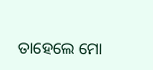ତାହେଲେ ମୋ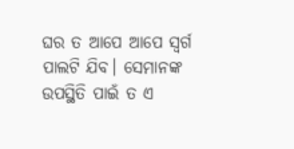ଘର ତ ଆପେ ଆପେ ସ୍ବର୍ଗ ପାଲଟି ଯିବ। ସେମାନଙ୍କ ଉପସ୍ଥିତି ପାଇଁ ତ ଏ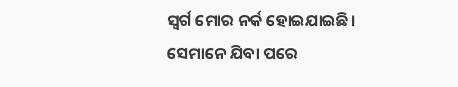ସ୍ଵର୍ଗ ମୋର ନର୍କ ହୋଇଯାଇଛି।
ସେମାନେ ଯିବା ପରେ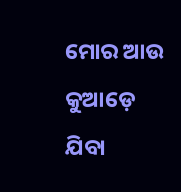ମୋର ଆଉ କୁଆଡ଼େ ଯିବା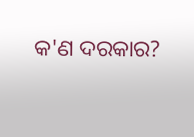କ'ଣ ଦରକାର?